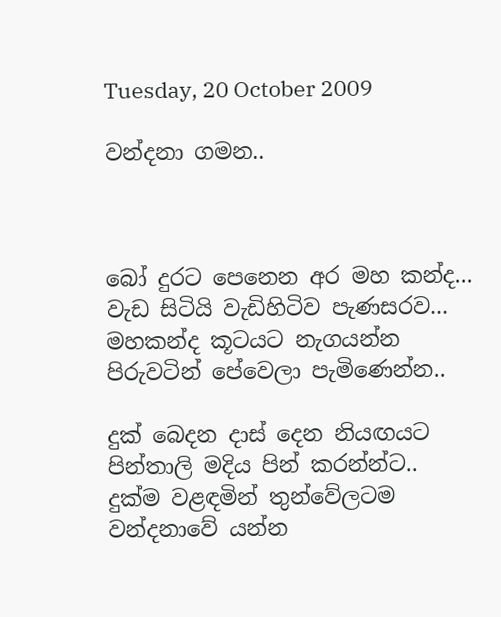Tuesday, 20 October 2009

වන්දනා ගමන..



බෝ දුරට පෙනෙන අර මහ කන්ද...
වැඩ සිටියි වැඩිහිටිව පැණසරව...
මහකන්ද කූටයට නැගයන්න
පිරුවටින් පේවෙලා පැමිණෙන්න..

දුක් බෙදන දාස් දෙන නියඟයට
පින්තාලි මදිය පින් කරන්න්ට..
දුක්ම වළඳමින් තුන්වේලටම
වන්දනාවේ යන්න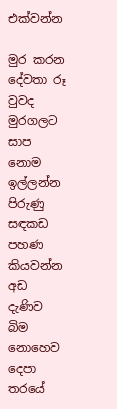එක්වන්න

මුර කරන දේවතා රූ වුවද
මුරගලට සාප නොම ඉල්ලන්න
පිරුණු සඳකඩ පහණ කියවන්න
අඩ දැණිව බිම නොහෙව
දෙපා තරයේ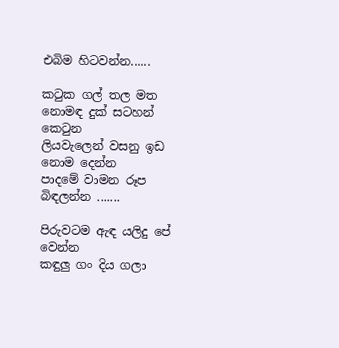එබිම හිටවන්න......

කටුක ගල් තල මත
නොමඳ දුක් සටහන් කෙටුන
ලියවැලෙන් වසනු ඉඩ නොම දෙන්න
පාදමේ වාමන රූප බිඳලන්න .......

පිරුවටම ඇඳ යලිදු පේ වෙන්න
කඳුලු ගං දිය ගලා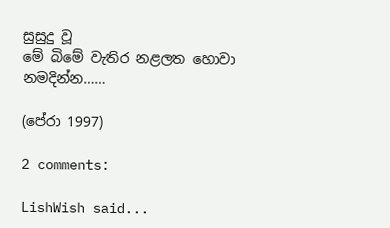සුසුදු වූ
මේ බිමේ වැතිර නළලත හොවා
නමදින්න……

(පේරා 1997)

2 comments:

LishWish said...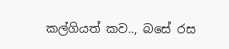කල්ගියත් කව.., බසේ රස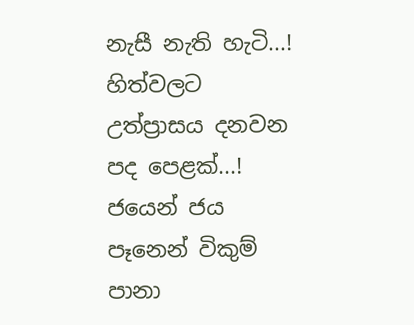නැසී නැති හැටි...!
හිත්වලට උත්ප්‍රාසය දනවන පද පෙළක්...!
ජයෙන් ජය පෑනෙන් විකුම් පානා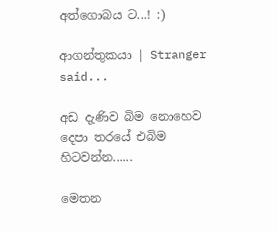අත්ගොබය ට...! :)

ආගන්තුකයා | Stranger said...

අඩ දැණිව බිම නොහෙව
දෙපා තරයේ එබිම හිටවන්න......

මෙතන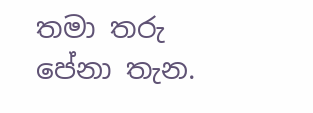තමා තරු පේනා තැන.